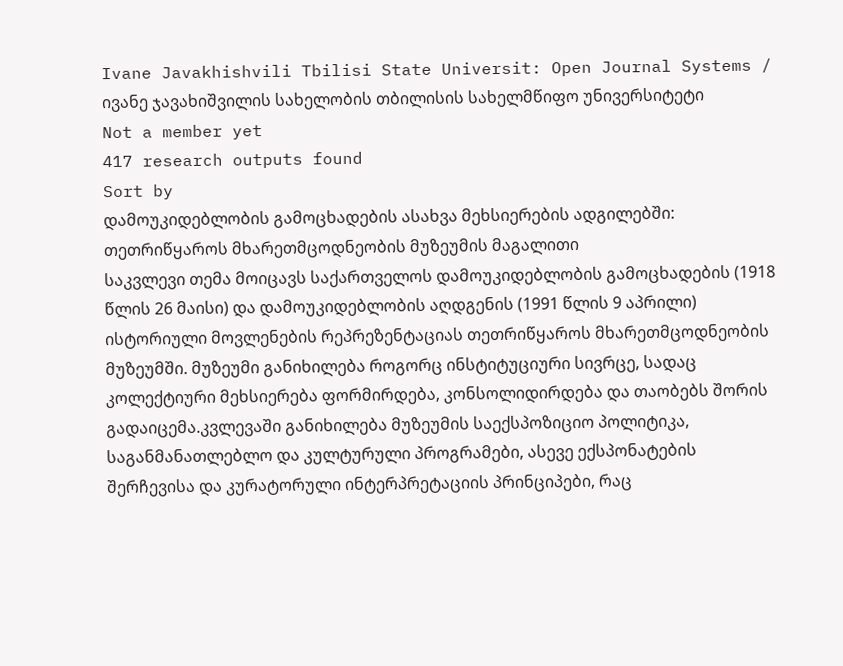Ivane Javakhishvili Tbilisi State Universit: Open Journal Systems / ივანე ჯავახიშვილის სახელობის თბილისის სახელმწიფო უნივერსიტეტი
Not a member yet
417 research outputs found
Sort by
დამოუკიდებლობის გამოცხადების ასახვა მეხსიერების ადგილებში: თეთრიწყაროს მხარეთმცოდნეობის მუზეუმის მაგალითი
საკვლევი თემა მოიცავს საქართველოს დამოუკიდებლობის გამოცხადების (1918 წლის 26 მაისი) და დამოუკიდებლობის აღდგენის (1991 წლის 9 აპრილი) ისტორიული მოვლენების რეპრეზენტაციას თეთრიწყაროს მხარეთმცოდნეობის მუზეუმში. მუზეუმი განიხილება როგორც ინსტიტუციური სივრცე, სადაც კოლექტიური მეხსიერება ფორმირდება, კონსოლიდირდება და თაობებს შორის გადაიცემა.კვლევაში განიხილება მუზეუმის საექსპოზიციო პოლიტიკა, საგანმანათლებლო და კულტურული პროგრამები, ასევე ექსპონატების შერჩევისა და კურატორული ინტერპრეტაციის პრინციპები, რაც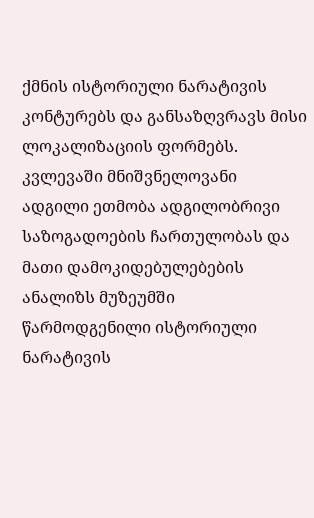ქმნის ისტორიული ნარატივის კონტურებს და განსაზღვრავს მისი ლოკალიზაციის ფორმებს. კვლევაში მნიშვნელოვანი ადგილი ეთმობა ადგილობრივი საზოგადოების ჩართულობას და მათი დამოკიდებულებების ანალიზს მუზეუმში წარმოდგენილი ისტორიული ნარატივის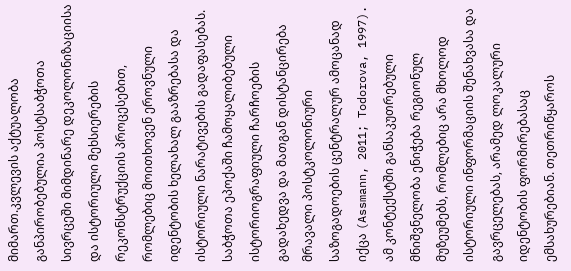მიმართ.კვლევის აქტუალობა განპირობებულია პოსტსაბჭოთა სივრცეში მიმდინარე დეკოლონიზაციისა და ისტორიული მეხსიერების რეკონსტრუქციის პროცესებით, რომლებიც მოითხოვენ ეროვნული იდენტობის ხელახალ გააზრებასა და ისტორიული ნარატივების გადაფასებას. საბჭოთა ეპოქაში ჩამოყალიბებული ისტორიოგრაფიული ჩარჩოების გადახედვა და მათგან დისტანცირება მრავალი პოსტკოლონიური საზოგადოების ცენტრალურ ამოცანად იქცა (Assmann, 2011; Todorova, 1997). ამ კონტექსტში განსაკუთრებული მნიშვნელობა ენიჭება რეგიონულ მუზეუმებს, რომლებიც არა მხოლოდ ისტორიული ინფორმაციის შენახვასა და გავრცელებას, არამედ ლოკალური იდენტობის ფორმირებასაც ემსახურებიან. თეთრიწყაროს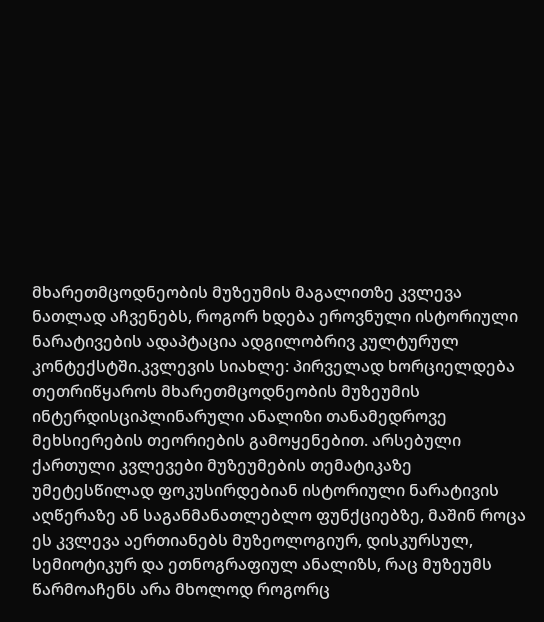მხარეთმცოდნეობის მუზეუმის მაგალითზე კვლევა ნათლად აჩვენებს, როგორ ხდება ეროვნული ისტორიული ნარატივების ადაპტაცია ადგილობრივ კულტურულ კონტექსტში.კვლევის სიახლე: პირველად ხორციელდება თეთრიწყაროს მხარეთმცოდნეობის მუზეუმის ინტერდისციპლინარული ანალიზი თანამედროვე მეხსიერების თეორიების გამოყენებით. არსებული ქართული კვლევები მუზეუმების თემატიკაზე უმეტესწილად ფოკუსირდებიან ისტორიული ნარატივის აღწერაზე ან საგანმანათლებლო ფუნქციებზე, მაშინ როცა ეს კვლევა აერთიანებს მუზეოლოგიურ, დისკურსულ, სემიოტიკურ და ეთნოგრაფიულ ანალიზს, რაც მუზეუმს წარმოაჩენს არა მხოლოდ როგორც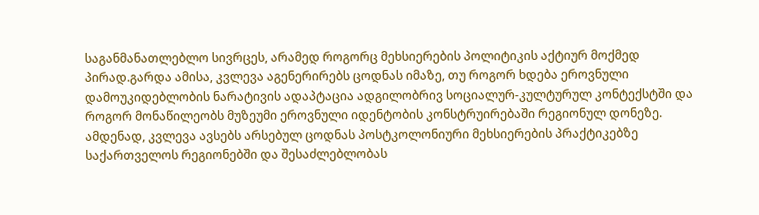საგანმანათლებლო სივრცეს, არამედ როგორც მეხსიერების პოლიტიკის აქტიურ მოქმედ პირად.გარდა ამისა, კვლევა აგენერირებს ცოდნას იმაზე, თუ როგორ ხდება ეროვნული დამოუკიდებლობის ნარატივის ადაპტაცია ადგილობრივ სოციალურ-კულტურულ კონტექსტში და როგორ მონაწილეობს მუზეუმი ეროვნული იდენტობის კონსტრუირებაში რეგიონულ დონეზე. ამდენად, კვლევა ავსებს არსებულ ცოდნას პოსტკოლონიური მეხსიერების პრაქტიკებზე საქართველოს რეგიონებში და შესაძლებლობას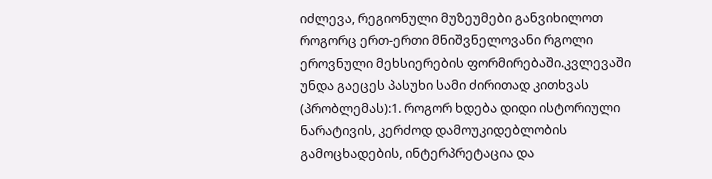იძლევა, რეგიონული მუზეუმები განვიხილოთ როგორც ერთ-ერთი მნიშვნელოვანი რგოლი ეროვნული მეხსიერების ფორმირებაში.კვლევაში უნდა გაეცეს პასუხი სამი ძირითად კითხვას (პრობლემას):1. როგორ ხდება დიდი ისტორიული ნარატივის, კერძოდ დამოუკიდებლობის გამოცხადების, ინტერპრეტაცია და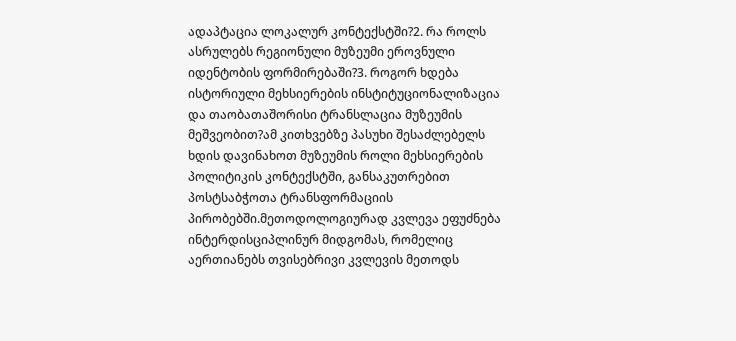ადაპტაცია ლოკალურ კონტექსტში?2. რა როლს ასრულებს რეგიონული მუზეუმი ეროვნული იდენტობის ფორმირებაში?3. როგორ ხდება ისტორიული მეხსიერების ინსტიტუციონალიზაცია და თაობათაშორისი ტრანსლაცია მუზეუმის მეშვეობით?ამ კითხვებზე პასუხი შესაძლებელს ხდის დავინახოთ მუზეუმის როლი მეხსიერების პოლიტიკის კონტექსტში, განსაკუთრებით პოსტსაბჭოთა ტრანსფორმაციის პირობებში.მეთოდოლოგიურად კვლევა ეფუძნება ინტერდისციპლინურ მიდგომას, რომელიც აერთიანებს თვისებრივი კვლევის მეთოდს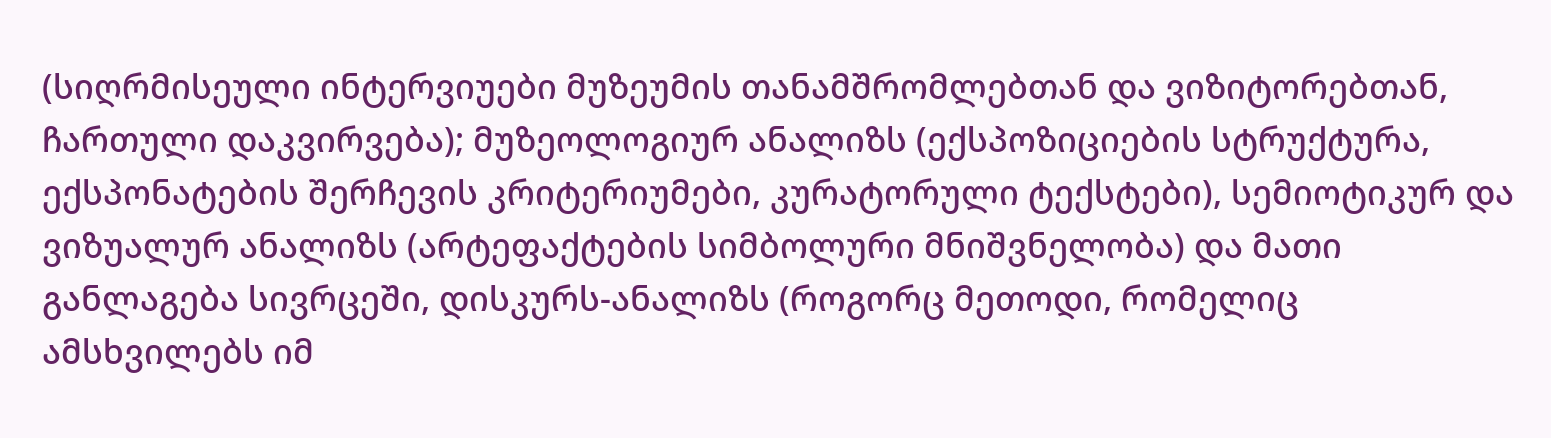(სიღრმისეული ინტერვიუები მუზეუმის თანამშრომლებთან და ვიზიტორებთან, ჩართული დაკვირვება); მუზეოლოგიურ ანალიზს (ექსპოზიციების სტრუქტურა, ექსპონატების შერჩევის კრიტერიუმები, კურატორული ტექსტები), სემიოტიკურ და ვიზუალურ ანალიზს (არტეფაქტების სიმბოლური მნიშვნელობა) და მათი განლაგება სივრცეში, დისკურს-ანალიზს (როგორც მეთოდი, რომელიც ამსხვილებს იმ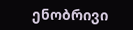ენობრივი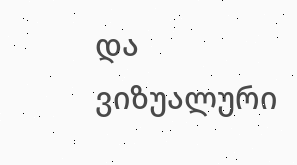და ვიზუალური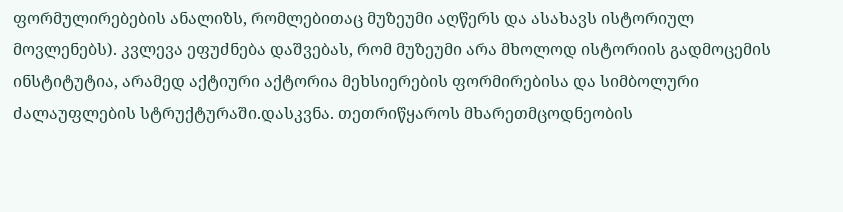ფორმულირებების ანალიზს, რომლებითაც მუზეუმი აღწერს და ასახავს ისტორიულ მოვლენებს). კვლევა ეფუძნება დაშვებას, რომ მუზეუმი არა მხოლოდ ისტორიის გადმოცემის ინსტიტუტია, არამედ აქტიური აქტორია მეხსიერების ფორმირებისა და სიმბოლური ძალაუფლების სტრუქტურაში.დასკვნა. თეთრიწყაროს მხარეთმცოდნეობის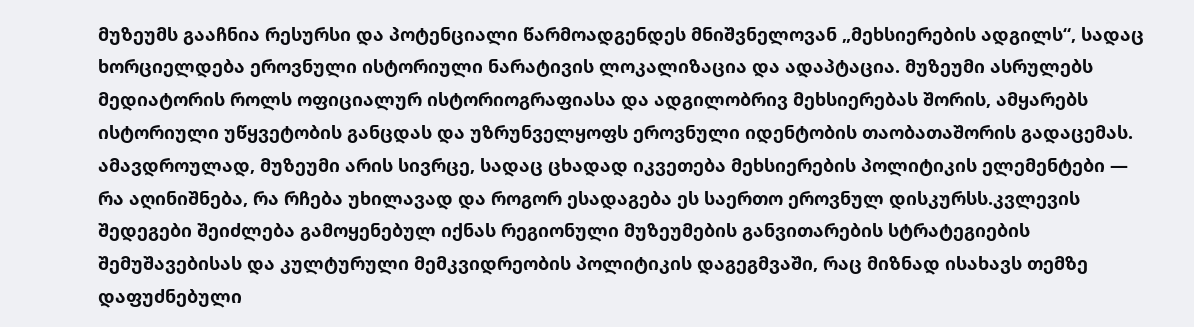მუზეუმს გააჩნია რესურსი და პოტენციალი წარმოადგენდეს მნიშვნელოვან „მეხსიერების ადგილს“, სადაც ხორციელდება ეროვნული ისტორიული ნარატივის ლოკალიზაცია და ადაპტაცია. მუზეუმი ასრულებს მედიატორის როლს ოფიციალურ ისტორიოგრაფიასა და ადგილობრივ მეხსიერებას შორის, ამყარებს ისტორიული უწყვეტობის განცდას და უზრუნველყოფს ეროვნული იდენტობის თაობათაშორის გადაცემას. ამავდროულად, მუზეუმი არის სივრცე, სადაც ცხადად იკვეთება მეხსიერების პოლიტიკის ელემენტები — რა აღინიშნება, რა რჩება უხილავად და როგორ ესადაგება ეს საერთო ეროვნულ დისკურსს.კვლევის შედეგები შეიძლება გამოყენებულ იქნას რეგიონული მუზეუმების განვითარების სტრატეგიების შემუშავებისას და კულტურული მემკვიდრეობის პოლიტიკის დაგეგმვაში, რაც მიზნად ისახავს თემზე დაფუძნებული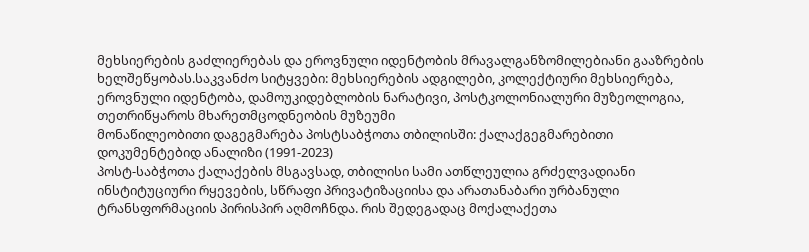მეხსიერების გაძლიერებას და ეროვნული იდენტობის მრავალგანზომილებიანი გააზრების ხელშეწყობას.საკვანძო სიტყვები: მეხსიერების ადგილები, კოლექტიური მეხსიერება, ეროვნული იდენტობა, დამოუკიდებლობის ნარატივი, პოსტკოლონიალური მუზეოლოგია, თეთრიწყაროს მხარეთმცოდნეობის მუზეუმი
მონაწილეობითი დაგეგმარება პოსტსაბჭოთა თბილისში: ქალაქგეგმარებითი დოკუმენტებიდ ანალიზი (1991-2023)
პოსტ-საბჭოთა ქალაქების მსგავსად, თბილისი სამი ათწლეულია გრძელვადიანი ინსტიტუციური რყევების, სწრაფი პრივატიზაციისა და არათანაბარი ურბანული ტრანსფორმაციის პირისპირ აღმოჩნდა. რის შედეგადაც მოქალაქეთა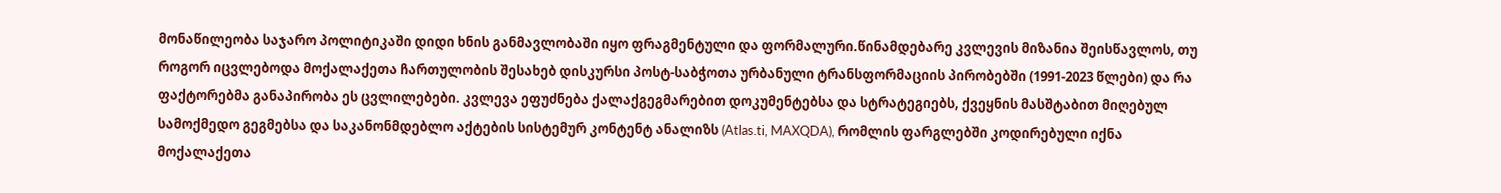მონაწილეობა საჯარო პოლიტიკაში დიდი ხნის განმავლობაში იყო ფრაგმენტული და ფორმალური.წინამდებარე კვლევის მიზანია შეისწავლოს, თუ როგორ იცვლებოდა მოქალაქეთა ჩართულობის შესახებ დისკურსი პოსტ-საბჭოთა ურბანული ტრანსფორმაციის პირობებში (1991-2023 წლები) და რა ფაქტორებმა განაპირობა ეს ცვლილებები. კვლევა ეფუძნება ქალაქგეგმარებით დოკუმენტებსა და სტრატეგიებს, ქვეყნის მასშტაბით მიღებულ სამოქმედო გეგმებსა და საკანონმდებლო აქტების სისტემურ კონტენტ ანალიზს (Atlas.ti, MAXQDA), რომლის ფარგლებში კოდირებული იქნა მოქალაქეთა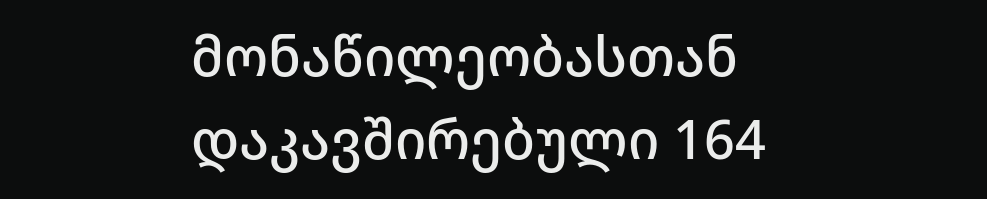მონაწილეობასთან დაკავშირებული 164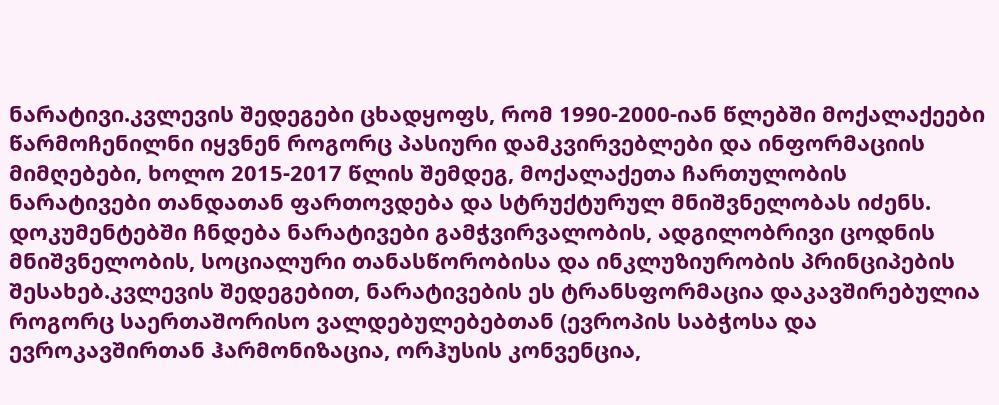ნარატივი.კვლევის შედეგები ცხადყოფს, რომ 1990-2000-იან წლებში მოქალაქეები წარმოჩენილნი იყვნენ როგორც პასიური დამკვირვებლები და ინფორმაციის მიმღებები, ხოლო 2015-2017 წლის შემდეგ, მოქალაქეთა ჩართულობის ნარატივები თანდათან ფართოვდება და სტრუქტურულ მნიშვნელობას იძენს. დოკუმენტებში ჩნდება ნარატივები გამჭვირვალობის, ადგილობრივი ცოდნის მნიშვნელობის, სოციალური თანასწორობისა და ინკლუზიურობის პრინციპების შესახებ.კვლევის შედეგებით, ნარატივების ეს ტრანსფორმაცია დაკავშირებულია როგორც საერთაშორისო ვალდებულებებთან (ევროპის საბჭოსა და ევროკავშირთან ჰარმონიზაცია, ორჰუსის კონვენცია,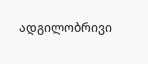ადგილობრივი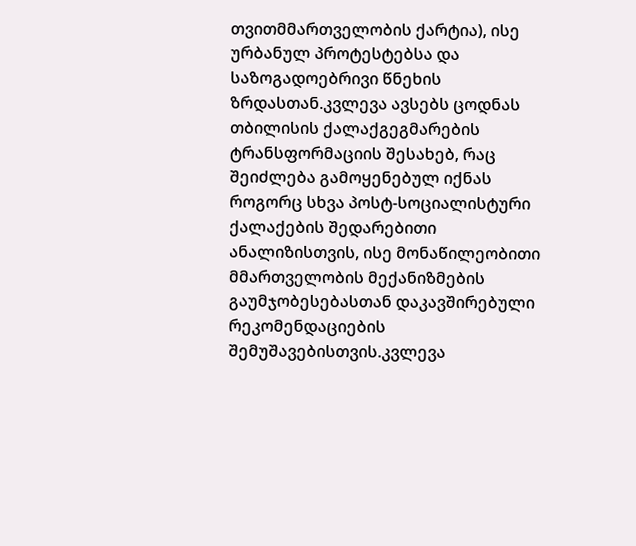თვითმმართველობის ქარტია), ისე ურბანულ პროტესტებსა და საზოგადოებრივი წნეხის ზრდასთან.კვლევა ავსებს ცოდნას თბილისის ქალაქგეგმარების ტრანსფორმაციის შესახებ, რაც შეიძლება გამოყენებულ იქნას როგორც სხვა პოსტ-სოციალისტური ქალაქების შედარებითი ანალიზისთვის, ისე მონაწილეობითი მმართველობის მექანიზმების გაუმჯობესებასთან დაკავშირებული რეკომენდაციების შემუშავებისთვის.კვლევა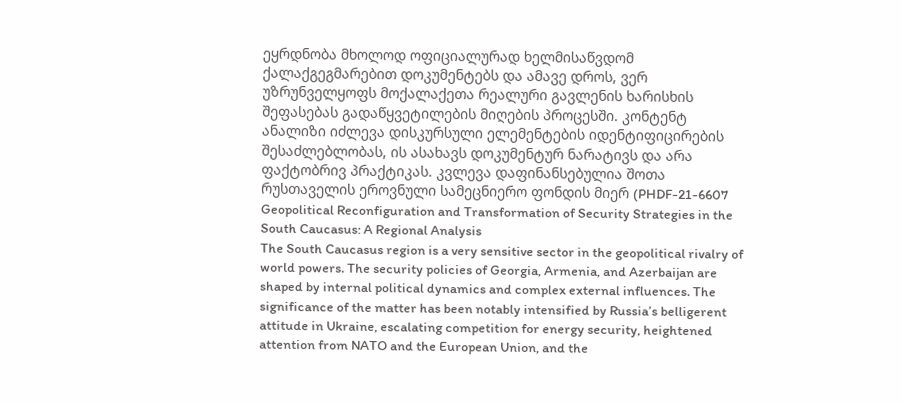ეყრდნობა მხოლოდ ოფიციალურად ხელმისაწვდომ ქალაქგეგმარებით დოკუმენტებს და ამავე დროს, ვერ უზრუნველყოფს მოქალაქეთა რეალური გავლენის ხარისხის შეფასებას გადაწყვეტილების მიღების პროცესში. კონტენტ ანალიზი იძლევა დისკურსული ელემენტების იდენტიფიცირების შესაძლებლობას, ის ასახავს დოკუმენტურ ნარატივს და არა ფაქტობრივ პრაქტიკას. კვლევა დაფინანსებულია შოთა რუსთაველის ეროვნული სამეცნიერო ფონდის მიერ (PHDF-21-6607
Geopolitical Reconfiguration and Transformation of Security Strategies in the South Caucasus: A Regional Analysis
The South Caucasus region is a very sensitive sector in the geopolitical rivalry of world powers. The security policies of Georgia, Armenia, and Azerbaijan are shaped by internal political dynamics and complex external influences. The significance of the matter has been notably intensified by Russia’s belligerent attitude in Ukraine, escalating competition for energy security, heightened attention from NATO and the European Union, and the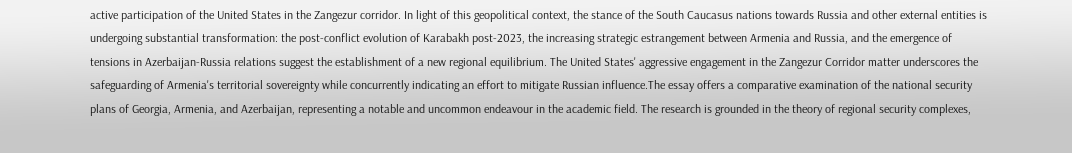active participation of the United States in the Zangezur corridor. In light of this geopolitical context, the stance of the South Caucasus nations towards Russia and other external entities is undergoing substantial transformation: the post-conflict evolution of Karabakh post-2023, the increasing strategic estrangement between Armenia and Russia, and the emergence of tensions in Azerbaijan-Russia relations suggest the establishment of a new regional equilibrium. The United States' aggressive engagement in the Zangezur Corridor matter underscores the safeguarding of Armenia's territorial sovereignty while concurrently indicating an effort to mitigate Russian influence.The essay offers a comparative examination of the national security plans of Georgia, Armenia, and Azerbaijan, representing a notable and uncommon endeavour in the academic field. The research is grounded in the theory of regional security complexes,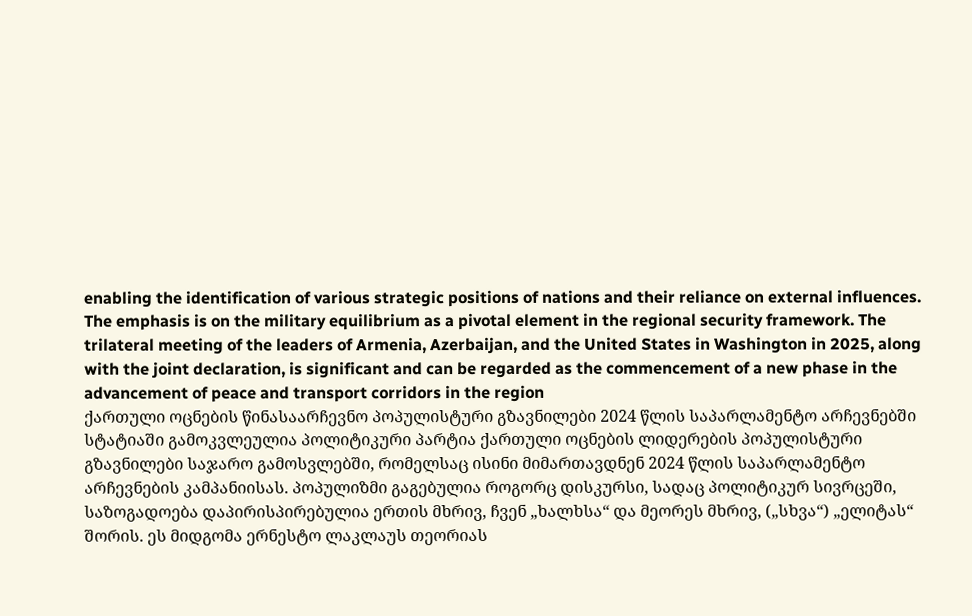enabling the identification of various strategic positions of nations and their reliance on external influences. The emphasis is on the military equilibrium as a pivotal element in the regional security framework. The trilateral meeting of the leaders of Armenia, Azerbaijan, and the United States in Washington in 2025, along with the joint declaration, is significant and can be regarded as the commencement of a new phase in the advancement of peace and transport corridors in the region
ქართული ოცნების წინასაარჩევნო პოპულისტური გზავნილები 2024 წლის საპარლამენტო არჩევნებში
სტატიაში გამოკვლეულია პოლიტიკური პარტია ქართული ოცნების ლიდერების პოპულისტური გზავნილები საჯარო გამოსვლებში, რომელსაც ისინი მიმართავდნენ 2024 წლის საპარლამენტო არჩევნების კამპანიისას. პოპულიზმი გაგებულია როგორც დისკურსი, სადაც პოლიტიკურ სივრცეში, საზოგადოება დაპირისპირებულია ერთის მხრივ, ჩვენ „ხალხსა“ და მეორეს მხრივ, („სხვა“) „ელიტას“ შორის. ეს მიდგომა ერნესტო ლაკლაუს თეორიას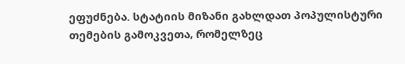ეფუძნება. სტატიის მიზანი გახლდათ პოპულისტური თემების გამოკვეთა, რომელზეც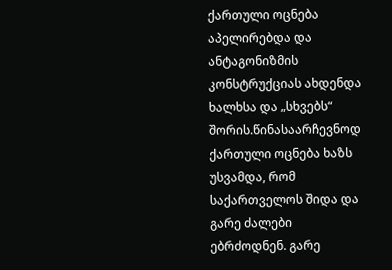ქართული ოცნება აპელირებდა და ანტაგონიზმის კონსტრუქციას ახდენდა ხალხსა და „სხვებს“ შორის.წინასაარჩევნოდ ქართული ოცნება ხაზს უსვამდა, რომ საქართველოს შიდა და გარე ძალები ებრძოდნენ. გარე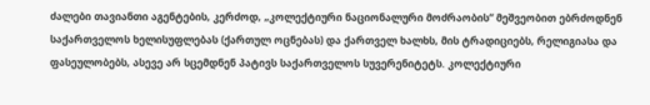ძალები თავიანთი აგენტების, კერძოდ, „კოლექტიური ნაციონალური მოძრაობის“ მეშვეობით ებრძოდნენ საქართველოს ხელისუფლებას (ქართულ ოცნებას) და ქართველ ხალხს, მის ტრადიციებს, რელიგიასა და ფასეულობებს, ასევე არ სცემდნენ პატივს საქართველოს სუვერენიტეტს. კოლექტიური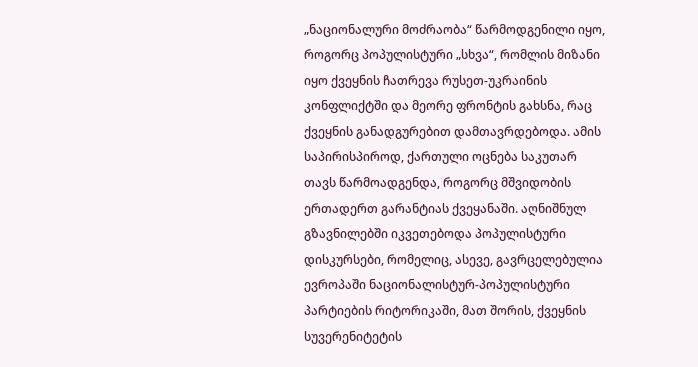„ნაციონალური მოძრაობა“ წარმოდგენილი იყო, როგორც პოპულისტური „სხვა“, რომლის მიზანი იყო ქვეყნის ჩათრევა რუსეთ-უკრაინის კონფლიქტში და მეორე ფრონტის გახსნა, რაც ქვეყნის განადგურებით დამთავრდებოდა. ამის საპირისპიროდ, ქართული ოცნება საკუთარ თავს წარმოადგენდა, როგორც მშვიდობის ერთადერთ გარანტიას ქვეყანაში. აღნიშნულ გზავნილებში იკვეთებოდა პოპულისტური დისკურსები, რომელიც, ასევე, გავრცელებულია ევროპაში ნაციონალისტურ-პოპულისტური პარტიების რიტორიკაში, მათ შორის, ქვეყნის სუვერენიტეტის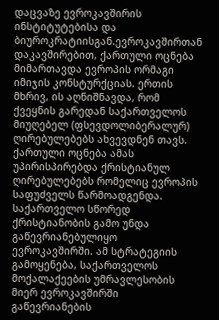დაცვაზე ევროკავშირის ინსტიტუტებისა და ბიუროკრატიისგან.ევროკავშირთან დაკავშირებით, ქართული ოცნება მიმართავდა ევროპის ორმაგი იმიჯის კონსტურქციას. ერთის მხრივ, ის აღნიშნავდა, რომ ქვეყნის გარედან საქართველოს მიუღებელ (ფსევდოლიბერალურ) ღირებულებებს ახვევდნენ თავს. ქართული ოცნება ამას უპირისპირებდა ქრისტიანულ ღირებულებებს რომელიც ევროპის საფუძველს წარმოადგენდა. საქართველო სწორედ ქრისტიანობის გამო უნდა გაწევრიანებულიყო ევროკავშირში. ამ სტრატეგიის გამოყენება, საქართველოს მოქალაქეების უმრავლესობის მიერ ევროკავშირში გაწევრიანების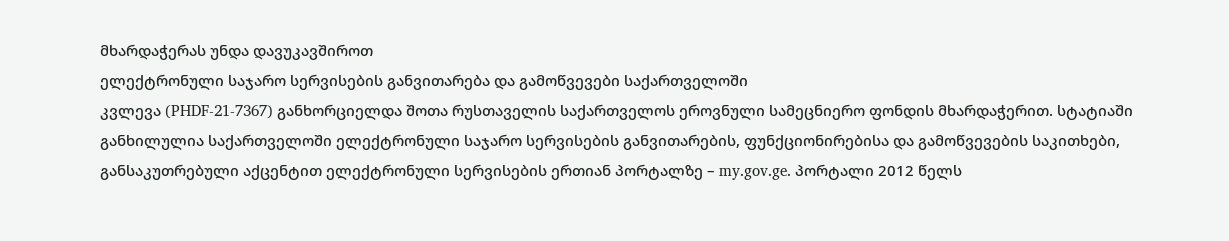მხარდაჭერას უნდა დავუკავშიროთ
ელექტრონული საჯარო სერვისების განვითარება და გამოწვევები საქართველოში
კვლევა (PHDF-21-7367) განხორციელდა შოთა რუსთაველის საქართველოს ეროვნული სამეცნიერო ფონდის მხარდაჭერით. სტატიაში განხილულია საქართველოში ელექტრონული საჯარო სერვისების განვითარების, ფუნქციონირებისა და გამოწვევების საკითხები, განსაკუთრებული აქცენტით ელექტრონული სერვისების ერთიან პორტალზე – my.gov.ge. პორტალი 2012 წელს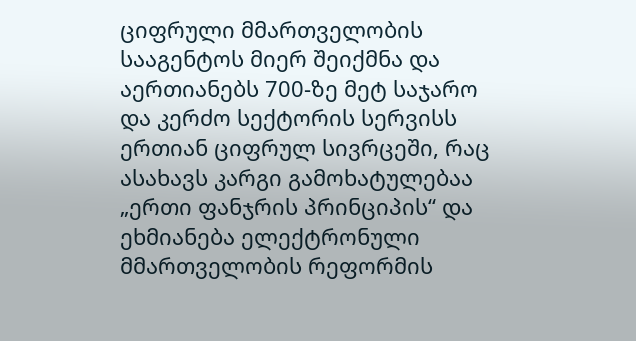ციფრული მმართველობის სააგენტოს მიერ შეიქმნა და აერთიანებს 700-ზე მეტ საჯარო და კერძო სექტორის სერვისს ერთიან ციფრულ სივრცეში, რაც ასახავს კარგი გამოხატულებაა „ერთი ფანჯრის პრინციპის“ და ეხმიანება ელექტრონული მმართველობის რეფორმის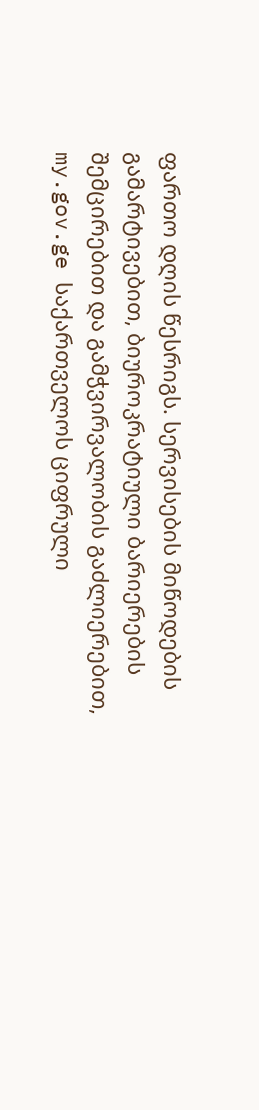ფართო დღის წესრიგს. სერვისების მიწოდების გამარტივებით, ბიუროკრატიული ბარიერების შემცირებით და გამჭვირვალობის გაძლიერებით, my.gov.ge საქართველოს ციფრული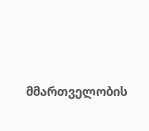მმართველობის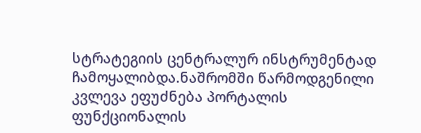სტრატეგიის ცენტრალურ ინსტრუმენტად ჩამოყალიბდა.ნაშრომში წარმოდგენილი კვლევა ეფუძნება პორტალის ფუნქციონალის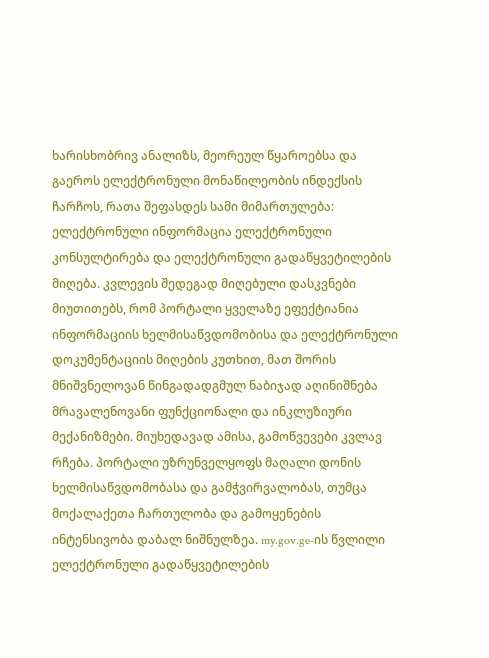ხარისხობრივ ანალიზს, მეორეულ წყაროებსა და გაეროს ელექტრონული მონაწილეობის ინდექსის ჩარჩოს, რათა შეფასდეს სამი მიმართულება: ელექტრონული ინფორმაცია ელექტრონული კონსულტირება და ელექტრონული გადაწყვეტილების მიღება. კვლევის შედეგად მიღებული დასკვნები მიუთითებს, რომ პორტალი ყველაზე ეფექტიანია ინფორმაციის ხელმისაწვდომობისა და ელექტრონული დოკუმენტაციის მიღების კუთხით, მათ შორის მნიშვნელოვან წინგადადგმულ ნაბიჯად აღინიშნება მრავალენოვანი ფუნქციონალი და ინკლუზიური მექანიზმები. მიუხედავად ამისა, გამოწვევები კვლავ რჩება. პორტალი უზრუნველყოფს მაღალი დონის ხელმისაწვდომობასა და გამჭვირვალობას, თუმცა მოქალაქეთა ჩართულობა და გამოყენების ინტენსივობა დაბალ ნიშნულზეა. my.gov.ge-ის წვლილი ელექტრონული გადაწყვეტილების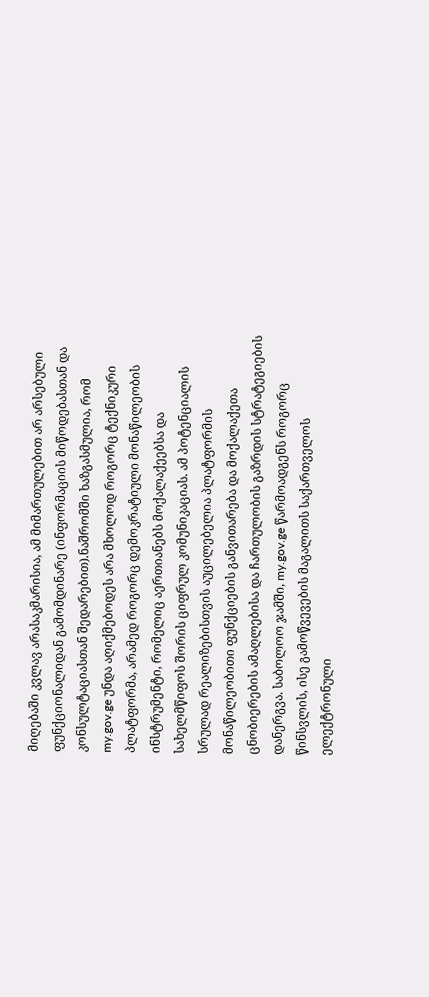მიღებაში კვლავ არასაკმარისია, ამ მიმართულებით არ არსებული ფუნქციონალიდან გამომდინარე (ინფორმაციის მიწოდებასთან და კონსულტაციასთან შედარებით).ნაშრომში ხაზგასმულია, რომ my.gov.ge უნდა აღიქმებოდეს არა მხოლოდ როგორც ტექნიკური პლატფორმა, არამედ როგორც დემოკრატიული მონაწილეობის ინსტრუმენტი, რომელიც აერთიანებს მოქალაქეებსა და სახელმწიფოს შორის ციფრულ კომუნიკაციას. ამ პოტენციალის სრულად რეალიზებისთვის აუცილებელია პლატფორმის მონაწილეობითი ფუნქციების განვითარება და მოქალაქეთა ცნობიერების ამაღლებისა და ჩართულობის გაზრდის სტრატეგიების დანერგვა. საბოლოო ჯამში, my.gov.ge წარმოადგენს როგორც წინსვლის, ისე გამოწვევების მაგალითს საქართველოს ელექტრონული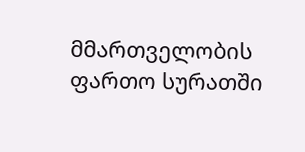მმართველობის ფართო სურათში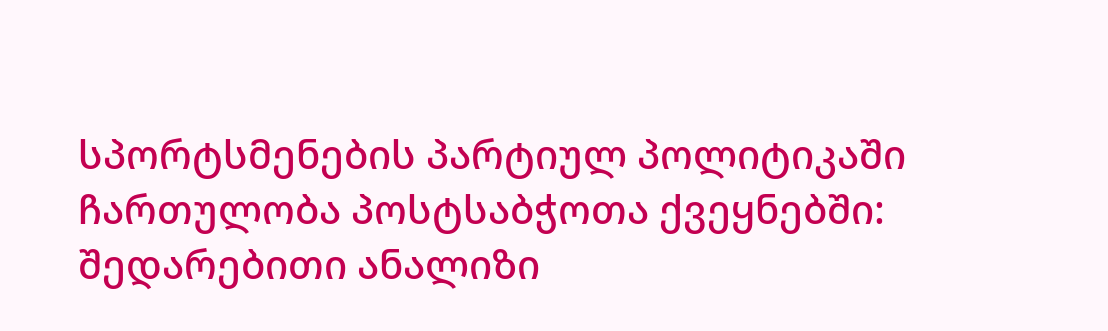სპორტსმენების პარტიულ პოლიტიკაში ჩართულობა პოსტსაბჭოთა ქვეყნებში: შედარებითი ანალიზი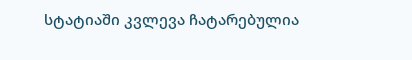სტატიაში კვლევა ჩატარებულია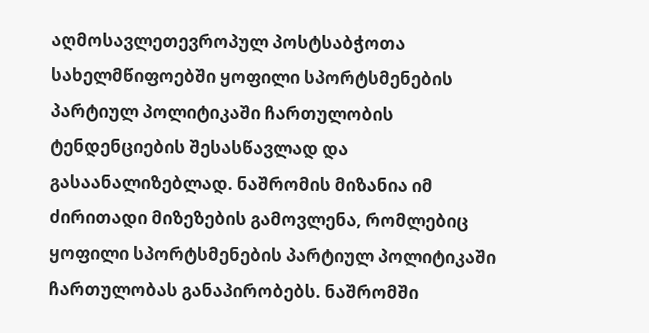აღმოსავლეთევროპულ პოსტსაბჭოთა სახელმწიფოებში ყოფილი სპორტსმენების პარტიულ პოლიტიკაში ჩართულობის ტენდენციების შესასწავლად და გასაანალიზებლად. ნაშრომის მიზანია იმ ძირითადი მიზეზების გამოვლენა, რომლებიც ყოფილი სპორტსმენების პარტიულ პოლიტიკაში ჩართულობას განაპირობებს. ნაშრომში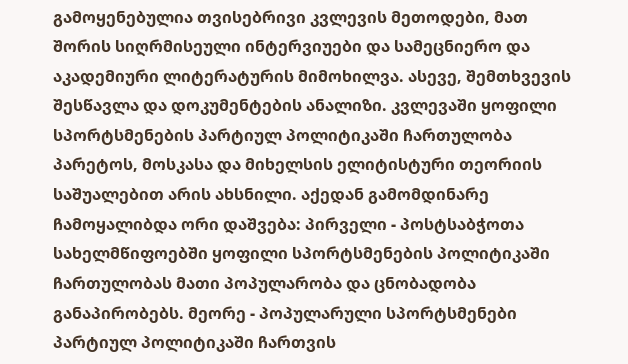გამოყენებულია თვისებრივი კვლევის მეთოდები, მათ შორის სიღრმისეული ინტერვიუები და სამეცნიერო და აკადემიური ლიტერატურის მიმოხილვა. ასევე, შემთხვევის შესწავლა და დოკუმენტების ანალიზი. კვლევაში ყოფილი სპორტსმენების პარტიულ პოლიტიკაში ჩართულობა პარეტოს, მოსკასა და მიხელსის ელიტისტური თეორიის საშუალებით არის ახსნილი. აქედან გამომდინარე ჩამოყალიბდა ორი დაშვება: პირველი - პოსტსაბჭოთა სახელმწიფოებში ყოფილი სპორტსმენების პოლიტიკაში ჩართულობას მათი პოპულარობა და ცნობადობა განაპირობებს. მეორე - პოპულარული სპორტსმენები პარტიულ პოლიტიკაში ჩართვის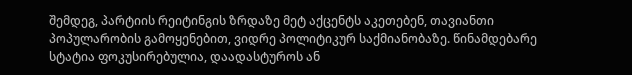შემდეგ, პარტიის რეიტინგის ზრდაზე მეტ აქცენტს აკეთებენ, თავიანთი პოპულარობის გამოყენებით, ვიდრე პოლიტიკურ საქმიანობაზე. წინამდებარე სტატია ფოკუსირებულია, დაადასტუროს ან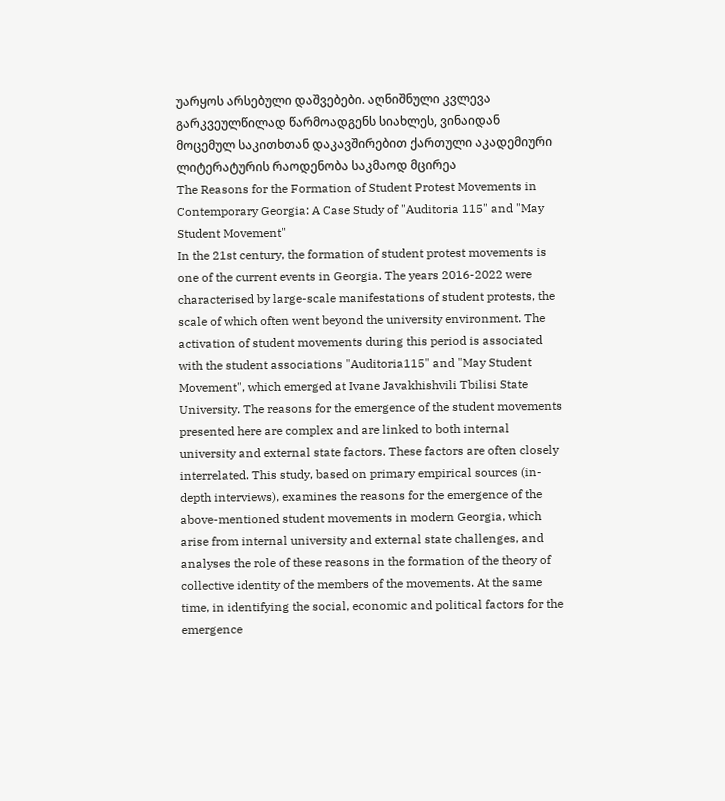უარყოს არსებული დაშვებები. აღნიშნული კვლევა გარკვეულწილად წარმოადგენს სიახლეს, ვინაიდან მოცემულ საკითხთან დაკავშირებით ქართული აკადემიური ლიტერატურის რაოდენობა საკმაოდ მცირეა
The Reasons for the Formation of Student Protest Movements in Contemporary Georgia: A Case Study of "Auditoria 115" and "May Student Movement"
In the 21st century, the formation of student protest movements is one of the current events in Georgia. The years 2016-2022 were characterised by large-scale manifestations of student protests, the scale of which often went beyond the university environment. The activation of student movements during this period is associated with the student associations "Auditoria115" and "May Student Movement", which emerged at Ivane Javakhishvili Tbilisi State University. The reasons for the emergence of the student movements presented here are complex and are linked to both internal university and external state factors. These factors are often closely interrelated. This study, based on primary empirical sources (in-depth interviews), examines the reasons for the emergence of the above-mentioned student movements in modern Georgia, which arise from internal university and external state challenges, and analyses the role of these reasons in the formation of the theory of collective identity of the members of the movements. At the same time, in identifying the social, economic and political factors for the emergence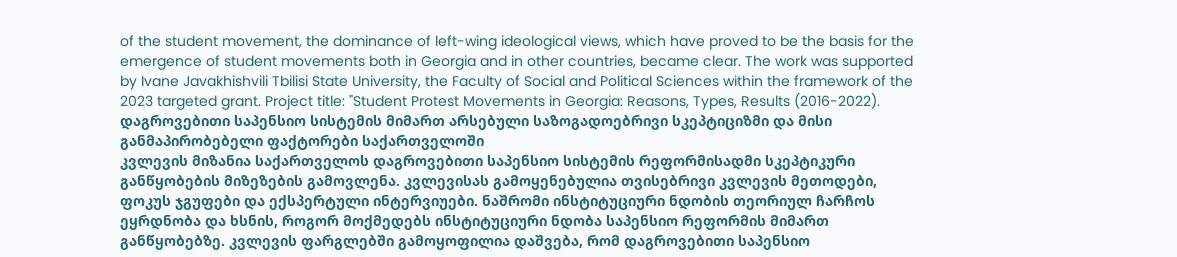of the student movement, the dominance of left-wing ideological views, which have proved to be the basis for the emergence of student movements both in Georgia and in other countries, became clear. The work was supported by Ivane Javakhishvili Tbilisi State University, the Faculty of Social and Political Sciences within the framework of the 2023 targeted grant. Project title: "Student Protest Movements in Georgia: Reasons, Types, Results (2016-2022).
დაგროვებითი საპენსიო სისტემის მიმართ არსებული საზოგადოებრივი სკეპტიციზმი და მისი განმაპირობებელი ფაქტორები საქართველოში
კვლევის მიზანია საქართველოს დაგროვებითი საპენსიო სისტემის რეფორმისადმი სკეპტიკური განწყობების მიზეზების გამოვლენა. კვლევისას გამოყენებულია თვისებრივი კვლევის მეთოდები, ფოკუს ჯგუფები და ექსპერტული ინტერვიუები. ნაშრომი ინსტიტუციური ნდობის თეორიულ ჩარჩოს ეყრდნობა და ხსნის, როგორ მოქმედებს ინსტიტუციური ნდობა საპენსიო რეფორმის მიმართ განწყობებზე. კვლევის ფარგლებში გამოყოფილია დაშვება, რომ დაგროვებითი საპენსიო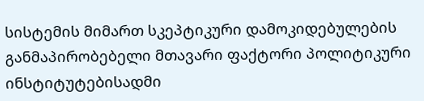სისტემის მიმართ სკეპტიკური დამოკიდებულების განმაპირობებელი მთავარი ფაქტორი პოლიტიკური ინსტიტუტებისადმი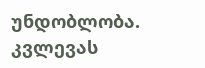უნდობლობა. კვლევას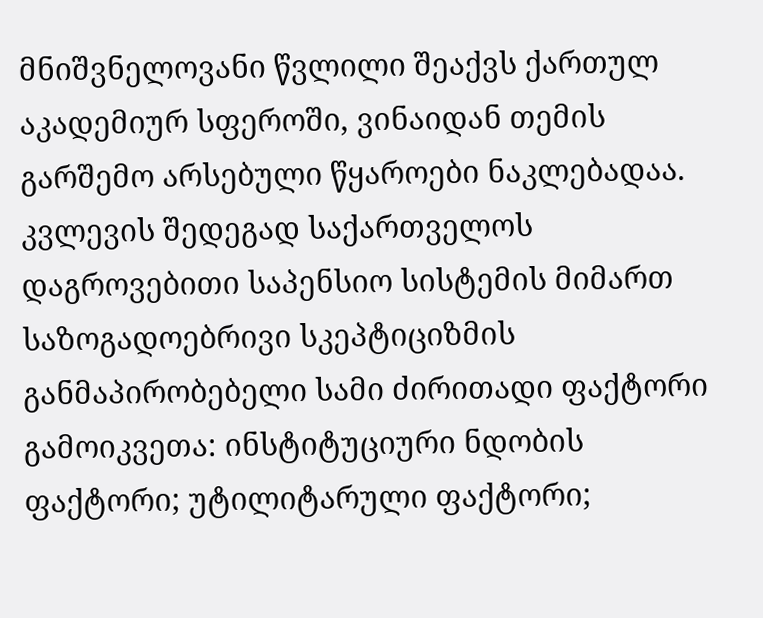მნიშვნელოვანი წვლილი შეაქვს ქართულ აკადემიურ სფეროში, ვინაიდან თემის გარშემო არსებული წყაროები ნაკლებადაა. კვლევის შედეგად საქართველოს დაგროვებითი საპენსიო სისტემის მიმართ საზოგადოებრივი სკეპტიციზმის განმაპირობებელი სამი ძირითადი ფაქტორი გამოიკვეთა: ინსტიტუციური ნდობის ფაქტორი; უტილიტარული ფაქტორი;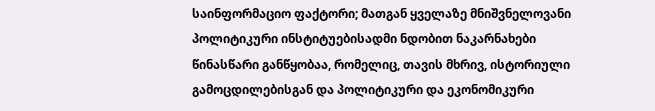საინფორმაციო ფაქტორი; მათგან ყველაზე მნიშვნელოვანი პოლიტიკური ინსტიტუებისადმი ნდობით ნაკარნახები წინასწარი განწყობაა, რომელიც, თავის მხრივ, ისტორიული გამოცდილებისგან და პოლიტიკური და ეკონომიკური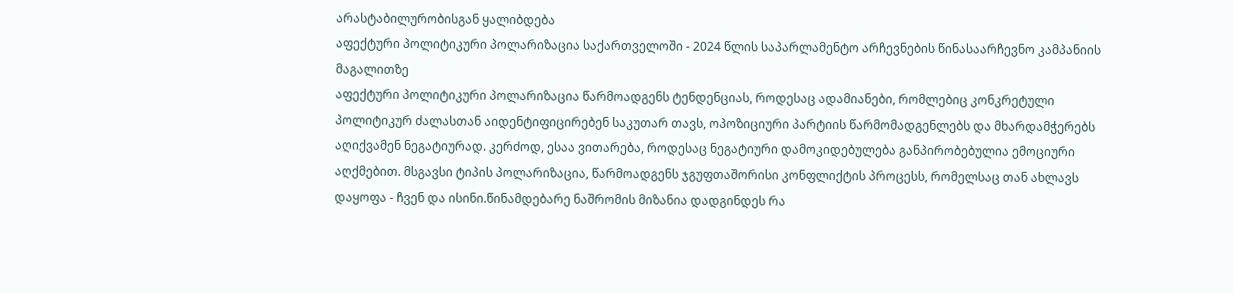არასტაბილურობისგან ყალიბდება
აფექტური პოლიტიკური პოლარიზაცია საქართველოში - 2024 წლის საპარლამენტო არჩევნების წინასაარჩევნო კამპანიის მაგალითზე
აფექტური პოლიტიკური პოლარიზაცია წარმოადგენს ტენდენციას, როდესაც ადამიანები, რომლებიც კონკრეტული პოლიტიკურ ძალასთან აიდენტიფიცირებენ საკუთარ თავს, ოპოზიციური პარტიის წარმომადგენლებს და მხარდამჭერებს აღიქვამენ ნეგატიურად. კერძოდ, ესაა ვითარება, როდესაც ნეგატიური დამოკიდებულება განპირობებულია ემოციური აღქმებით. მსგავსი ტიპის პოლარიზაცია, წარმოადგენს ჯგუფთაშორისი კონფლიქტის პროცესს, რომელსაც თან ახლავს დაყოფა - ჩვენ და ისინი.წინამდებარე ნაშრომის მიზანია დადგინდეს რა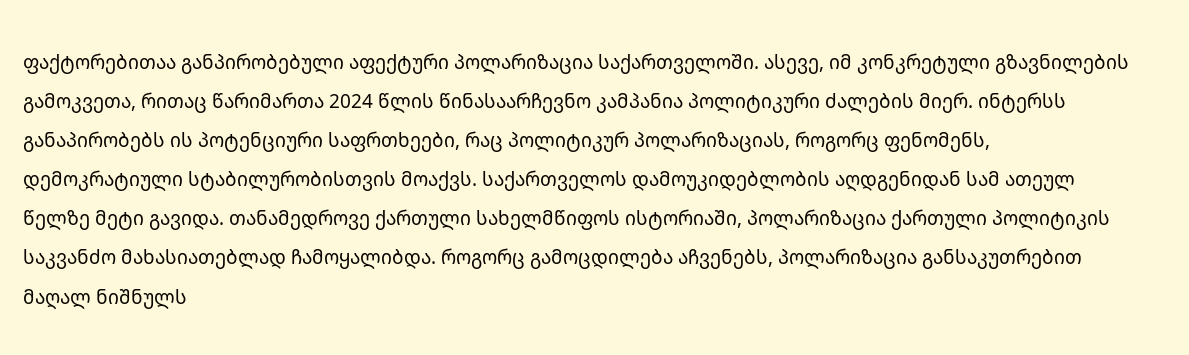ფაქტორებითაა განპირობებული აფექტური პოლარიზაცია საქართველოში. ასევე, იმ კონკრეტული გზავნილების გამოკვეთა, რითაც წარიმართა 2024 წლის წინასაარჩევნო კამპანია პოლიტიკური ძალების მიერ. ინტერსს განაპირობებს ის პოტენციური საფრთხეები, რაც პოლიტიკურ პოლარიზაციას, როგორც ფენომენს, დემოკრატიული სტაბილურობისთვის მოაქვს. საქართველოს დამოუკიდებლობის აღდგენიდან სამ ათეულ წელზე მეტი გავიდა. თანამედროვე ქართული სახელმწიფოს ისტორიაში, პოლარიზაცია ქართული პოლიტიკის საკვანძო მახასიათებლად ჩამოყალიბდა. როგორც გამოცდილება აჩვენებს, პოლარიზაცია განსაკუთრებით მაღალ ნიშნულს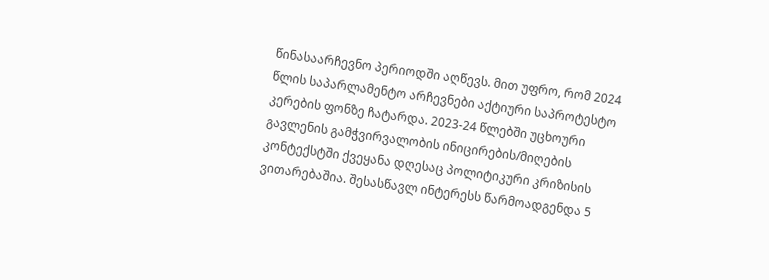წინასაარჩევნო პერიოდში აღწევს. მით უფრო, რომ 2024 წლის საპარლამენტო არჩევნები აქტიური საპროტესტო კერების ფონზე ჩატარდა. 2023-24 წლებში უცხოური გავლენის გამჭვირვალობის ინიცირების/მიღების კონტექსტში ქვეყანა დღესაც პოლიტიკური კრიზისის ვითარებაშია. შესასწავლ ინტერესს წარმოადგენდა 5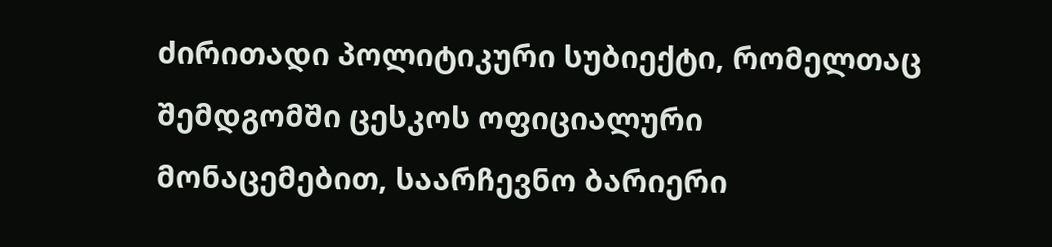ძირითადი პოლიტიკური სუბიექტი, რომელთაც შემდგომში ცესკოს ოფიციალური მონაცემებით, საარჩევნო ბარიერი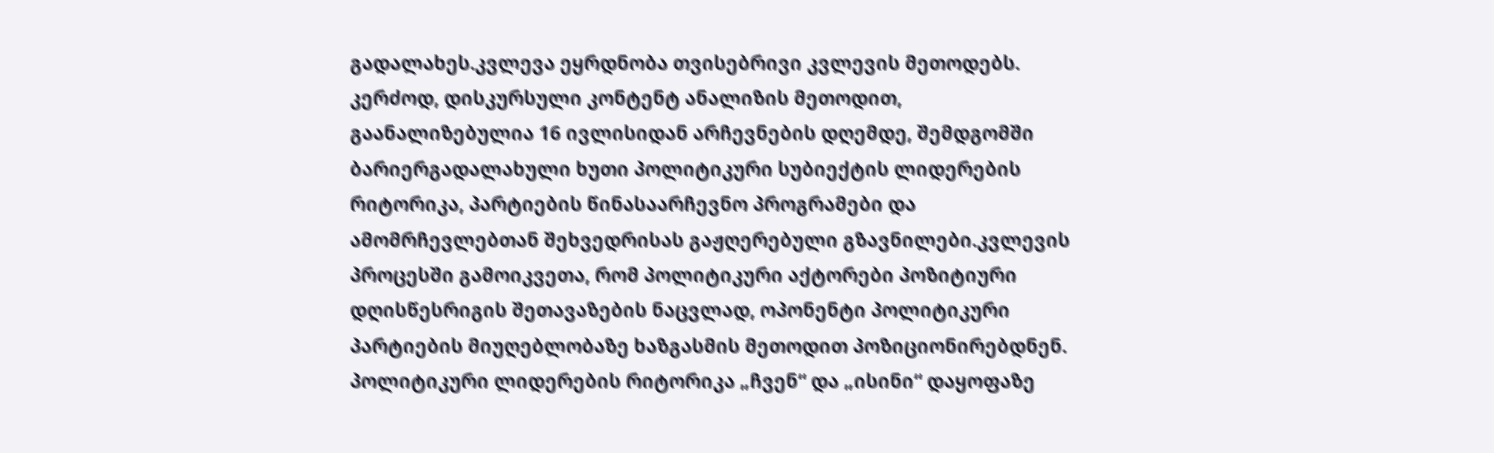გადალახეს.კვლევა ეყრდნობა თვისებრივი კვლევის მეთოდებს. კერძოდ, დისკურსული კონტენტ ანალიზის მეთოდით, გაანალიზებულია 16 ივლისიდან არჩევნების დღემდე, შემდგომში ბარიერგადალახული ხუთი პოლიტიკური სუბიექტის ლიდერების რიტორიკა, პარტიების წინასაარჩევნო პროგრამები და ამომრჩევლებთან შეხვედრისას გაჟღერებული გზავნილები.კვლევის პროცესში გამოიკვეთა, რომ პოლიტიკური აქტორები პოზიტიური დღისწესრიგის შეთავაზების ნაცვლად, ოპონენტი პოლიტიკური პარტიების მიუღებლობაზე ხაზგასმის მეთოდით პოზიციონირებდნენ. პოლიტიკური ლიდერების რიტორიკა „ჩვენ“ და „ისინი“ დაყოფაზე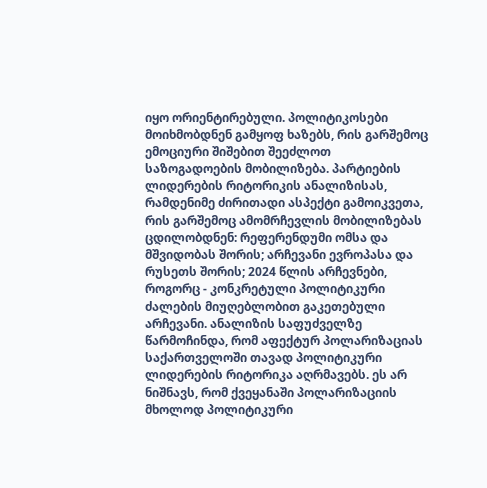იყო ორიენტირებული. პოლიტიკოსები მოიხმობდნენ გამყოფ ხაზებს, რის გარშემოც ემოციური შიშებით შეეძლოთ საზოგადოების მობილიზება. პარტიების ლიდერების რიტორიკის ანალიზისას, რამდენიმე ძირითადი ასპექტი გამოიკვეთა, რის გარშემოც ამომრჩევლის მობილიზებას ცდილობდნენ: რეფერენდუმი ომსა და მშვიდობას შორის; არჩევანი ევროპასა და რუსეთს შორის; 2024 წლის არჩევნები, როგორც - კონკრეტული პოლიტიკური ძალების მიუღებლობით გაკეთებული არჩევანი. ანალიზის საფუძველზე წარმოჩინდა, რომ აფექტურ პოლარიზაციას საქართველოში თავად პოლიტიკური ლიდერების რიტორიკა აღრმავებს. ეს არ ნიშნავს, რომ ქვეყანაში პოლარიზაციის მხოლოდ პოლიტიკური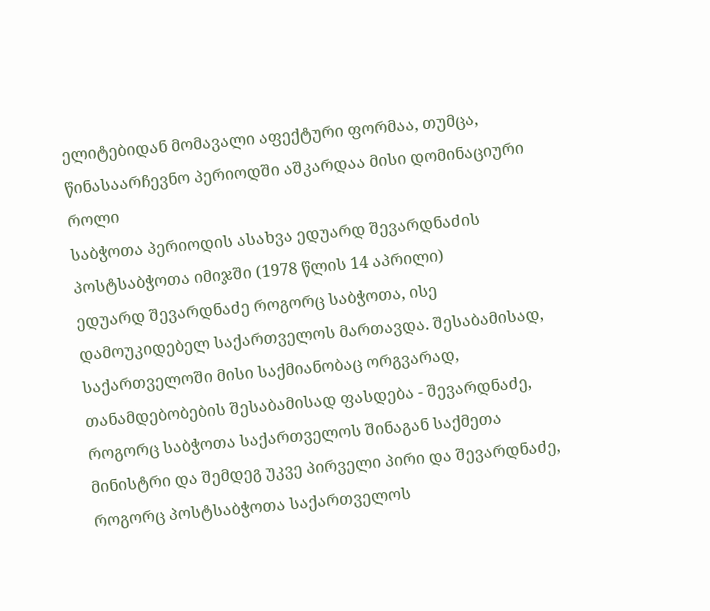ელიტებიდან მომავალი აფექტური ფორმაა, თუმცა, წინასაარჩევნო პერიოდში აშკარდაა მისი დომინაციური როლი
საბჭოთა პერიოდის ასახვა ედუარდ შევარდნაძის პოსტსაბჭოთა იმიჯში (1978 წლის 14 აპრილი)
ედუარდ შევარდნაძე როგორც საბჭოთა, ისე დამოუკიდებელ საქართველოს მართავდა. შესაბამისად, საქართველოში მისი საქმიანობაც ორგვარად, თანამდებობების შესაბამისად ფასდება - შევარდნაძე, როგორც საბჭოთა საქართველოს შინაგან საქმეთა მინისტრი და შემდეგ უკვე პირველი პირი და შევარდნაძე, როგორც პოსტსაბჭოთა საქართველოს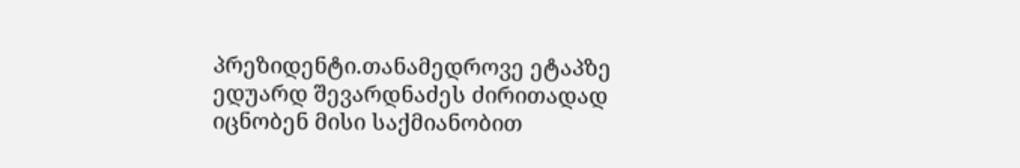პრეზიდენტი.თანამედროვე ეტაპზე ედუარდ შევარდნაძეს ძირითადად იცნობენ მისი საქმიანობით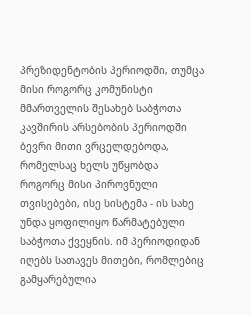პრეზიდენტობის პერიოდში, თუმცა მისი როგორც კომუნისტი მმართველის შესახებ საბჭოთა კავშირის არსებობის პერიოდში ბევრი მითი ვრცელდებოდა, რომელსაც ხელს უწყობდა როგორც მისი პიროვნული თვისებები, ისე სისტემა - ის სახე უნდა ყოფილიყო წარმატებული საბჭოთა ქვეყნის. იმ პერიოდიდან იღებს სათავეს მითები, რომლებიც გამყარებულია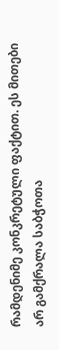რამდენიმე კონკრეტული ფაქტით. ეს მითები არ გამქრალა საბჭოთა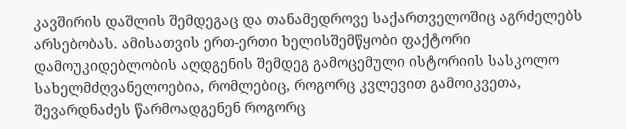კავშირის დაშლის შემდეგაც და თანამედროვე საქართველოშიც აგრძელებს არსებობას. ამისათვის ერთ-ერთი ხელისშემწყობი ფაქტორი დამოუკიდებლობის აღდგენის შემდეგ გამოცემული ისტორიის სასკოლო სახელმძღვანელოებია, რომლებიც, როგორც კვლევით გამოიკვეთა, შევარდნაძეს წარმოადგენენ როგორც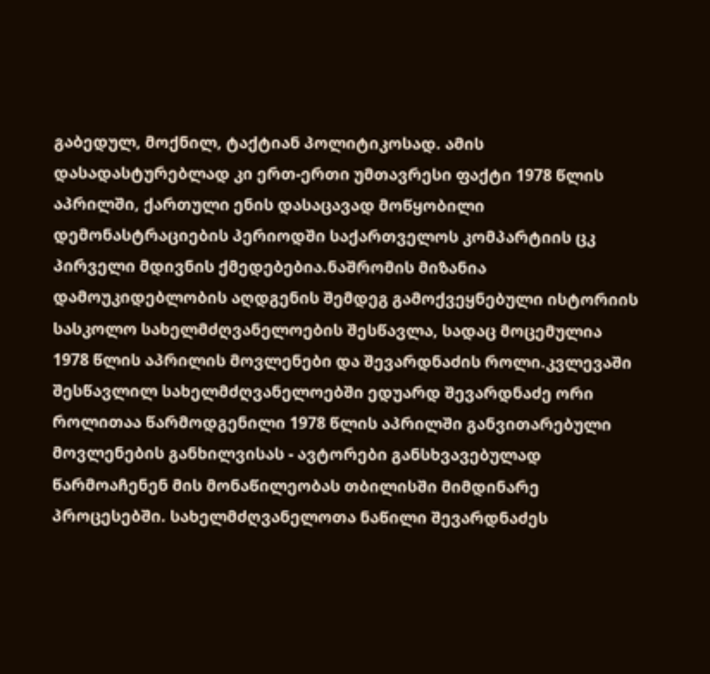გაბედულ, მოქნილ, ტაქტიან პოლიტიკოსად. ამის დასადასტურებლად კი ერთ-ერთი უმთავრესი ფაქტი 1978 წლის აპრილში, ქართული ენის დასაცავად მოწყობილი დემონასტრაციების პერიოდში საქართველოს კომპარტიის ცკ პირველი მდივნის ქმედებებია.ნაშრომის მიზანია დამოუკიდებლობის აღდგენის შემდეგ გამოქვეყნებული ისტორიის სასკოლო სახელმძღვანელოების შესწავლა, სადაც მოცემულია 1978 წლის აპრილის მოვლენები და შევარდნაძის როლი.კვლევაში შესწავლილ სახელმძღვანელოებში ედუარდ შევარდნაძე ორი როლითაა წარმოდგენილი 1978 წლის აპრილში განვითარებული მოვლენების განხილვისას - ავტორები განსხვავებულად წარმოაჩენენ მის მონაწილეობას თბილისში მიმდინარე პროცესებში. სახელმძღვანელოთა ნაწილი შევარდნაძეს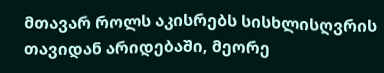მთავარ როლს აკისრებს სისხლისღვრის თავიდან არიდებაში, მეორე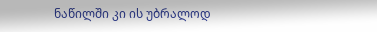ნაწილში კი ის უბრალოდ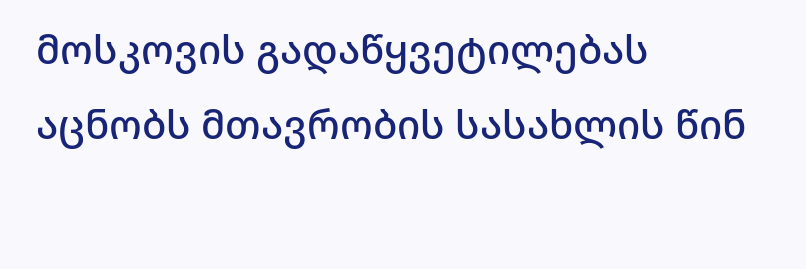მოსკოვის გადაწყვეტილებას აცნობს მთავრობის სასახლის წინ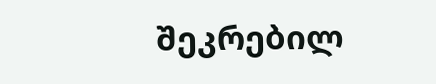შეკრებილ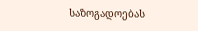საზოგადოებას